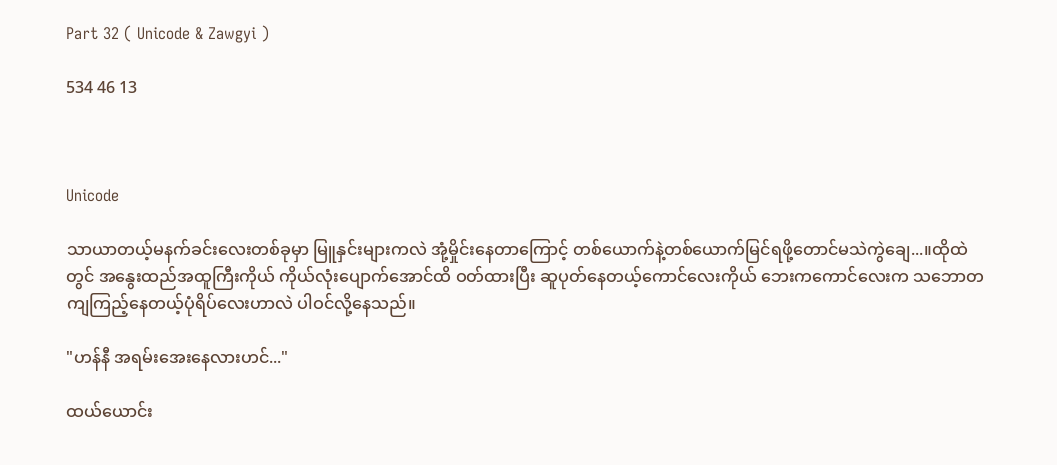Part 32 ( Unicode & Zawgyi )

534 46 13



Unicode

သာယာတယ့်မနက်ခင်းလေးတစ်ခုမှာ မြူနှင်းများကလဲ အုံ့မှိုင်းနေတာကြောင့် တစ်ယောက်နဲ့တစ်ယောက်မြင်ရ‌ဖို့တောင်မသဲကွဲချေ...။ထိုထဲတွင် အနွေးထည်အထူကြီးကိုယ် ကိုယ်လုံးပျောက်အောင်ထိ ဝတ်ထားပြီး ဆူပုတ်နေတယ့်ကောင်လေးကိုယ် ဘေးကကောင်လေးက သဘောတကျကြည့်နေတယ့်ပုံရိပ်လေးဟာလဲ ပါဝင်လို့နေသည်။

"ဟန်နီ အရမ်းအေးနေလားဟင်..."

ထယ်ယောင်း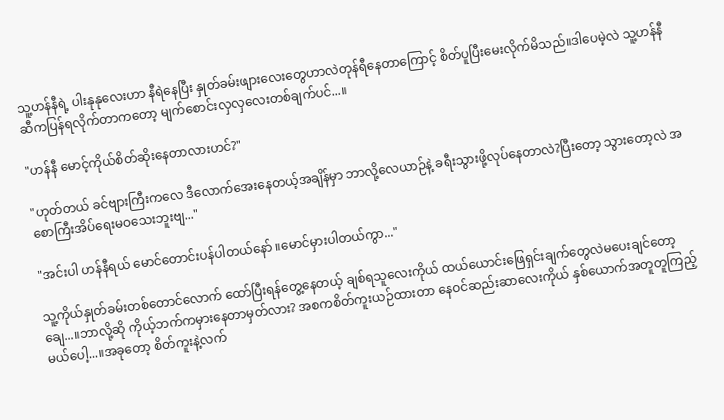သူ့ဟန်နီရဲ့ ပါးနုနုလေးဟာ နီရဲနေပြီး နှုတ်ခမ်းဖျားလေးတွေဟာလဲတုန်ရီနေတာကြောင့် စိတ်ပူပြီးမေးလိုက်မိသည်။ဒါပေမဲ့လဲ သူ့ဟန်နီဆီကပြန်ရလိုက်တာကတော့ မျက်စောင်းလှလှလေးတစ်ချက်ပင်...။

"ဟန်နီ မောင့်ကိုယ်စိတ်ဆိုးနေတာလားဟင်?"

"ဟုတ်တယ် ခင်ဗျားကြီးကလေ ဒီလောက်အေးနေတယ့်အချိန်မှာ ဘာလို့လေယာဉ်နဲ့ ခရီးသွားဖို့လုပ်နေတာလဲ?ပြီးတော့ သွားတော့လဲ အစောကြီးအိပ်ရေးမဝသေးဘူးဗျ..."

"အင်းပါ ဟန်နီရယ် မောင်တောင်းပန်ပါတယ်နော် ။မောင်မှားပါတယ်ကွာ..."

သူ့ကိုယ်နှုတ်ခမ်းတစ်တောင်လောက် ထော်ပြီးရန်တွေ့နေတယ့် ချစ်ရသူလေးကိုယ် ထယ်ယောင်းဖြေရှင်းချက်တွေလဲမပေးချင်တော့ချေ...။ဘာလို့ဆို ကိုယ့်ဘက်ကမှားနေတာမှတ်လား? အစကစိတ်ကူးယဉ်ထားတာ နေဝင်ဆည်းဆာလေးကိုယ် နှစ်ယောက်အတူတူကြည့်မယ်ပေါ့...။အခုတော့ စိတ်ကူးနဲ့လက်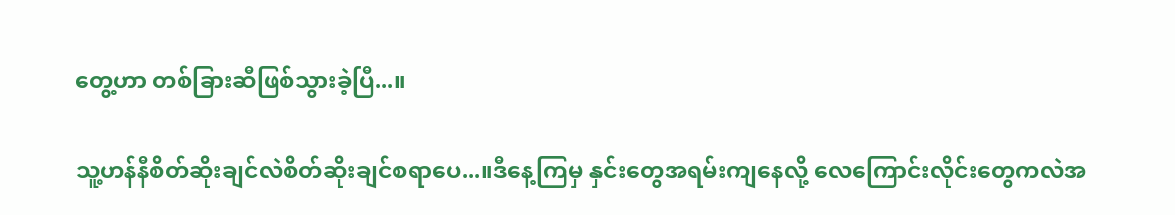တွေ့ဟာ တစ်ခြားဆီဖြစ်သွားခဲ့ပြီ...။

သူ့ဟန်နီစိတ်ဆိုးချင်လဲစိတ်ဆိုးချင်စရာပေ...။ဒီနေ့ကြမှ နှင်းတွေအရမ်းကျနေလို့ လေကြောင်းလိုင်းတွေကလဲအ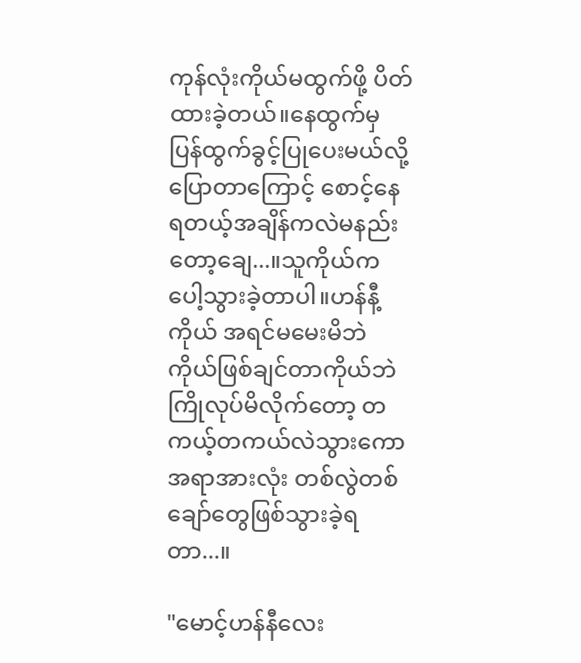ကုန်လုံးကိုယ်မထွက်ဖို့ ပိတ်ထားခဲ့တယ်။နေထွက်မှ ပြန်ထွက်ခွင့်ပြုပေးမယ်လို့ပြောတာကြောင့် စောင့်နေရတယ့်အချိန်ကလဲမနည်းတော့ချေ...။သူကိုယ်ကပေါ့သွားခဲ့တာပါ။ဟန်နီ့ကိုယ် အရင်မမေးမိဘဲ ကိုယ်ဖြစ်ချင်တာကိုယ်ဘဲ ကြိုလုပ်မိလိုက်တော့ တကယ့်တကယ်လဲသွားကော အရာအားလုံး တစ်လွဲတစ်ချော်တွေဖြစ်သွားခဲ့ရတာ...။

"မောင့်ဟန်နီလေး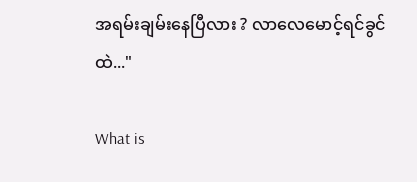အရမ်းချမ်းနေပြီလား ? လာလေမောင့်ရင်ခွင်ထဲ..."

What is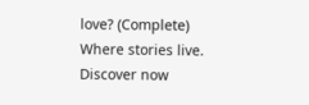love? (Complete) Where stories live. Discover now